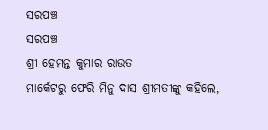ସରପଞ୍ଚ
ସରପଞ୍ଚ
ଶ୍ରୀ ହେମନ୍ତ କୁମାର ରାଉତ
ମାର୍କେଟରୁ ଫେରି ମିନୁ ଦାସ ଶ୍ରୀମତୀଙ୍କୁ କହିଲେ,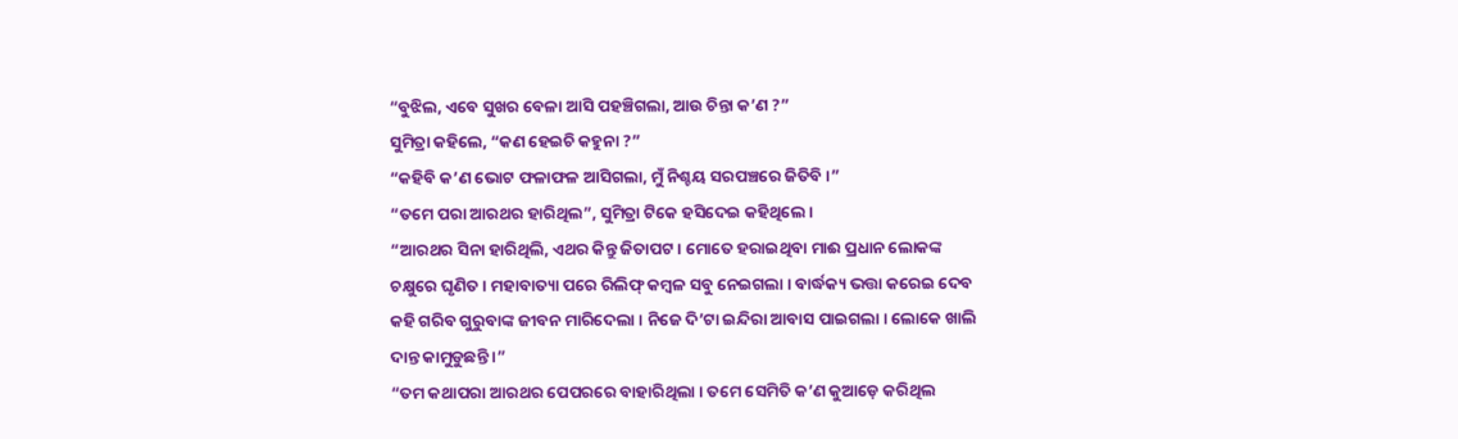“ବୁଝିଲ, ଏବେ ସୁଖର ବେଳା ଆସି ପହଞ୍ଚିଗଲା, ଆଉ ଚିନ୍ତା କ’ଣ ?”
ସୁମିତ୍ରା କହିଲେ, “କଣ ହେଇଚି କହୁନା ?”
“କହିବି କ’ଣ ଭୋଟ ଫଳାଫଳ ଆସିଗଲା, ମୁଁ ନିଶ୍ଚୟ ସରପଞ୍ଚରେ ଜିତିବି ।”
“ତମେ ପରା ଆରଥର ହାରିଥିଲ”, ସୁମିତ୍ରା ଟିକେ ହସିଦେଇ କହିଥିଲେ ।
“ଆରଥର ସିନା ହାରିଥିଲି, ଏଥର କିନ୍ତୁ ଜିତାପଟ । ମୋତେ ହରାଇଥିବା ମାଈ ପ୍ରଧାନ ଲୋକଙ୍କ ଚକ୍ଷୁରେ ଘୃଣିତ । ମହାବାତ୍ୟା ପରେ ରିଲିଫ୍ କମ୍ୱଳ ସବୁ ନେଇଗଲା । ବାର୍ଦ୍ଧକ୍ୟ ଭତ୍ତା କରେଇ ଦେବ କହି ଗରିବ ଗୁରୁବାଙ୍କ ଜୀବନ ମାରିଦେଲା । ନିଜେ ଦି’ଟା ଇନ୍ଦିରା ଆବାସ ପାଇଗଲା । ଲୋକେ ଖାଲି ଦାନ୍ତ କାମୁଡୁଛନ୍ତି ।”
“ତମ କଥାପରା ଆରଥର ପେପରରେ ବାହାରିଥିଲା । ତମେ ସେମିତି କ’ଣ କୁଆଡ଼େ କରିଥିଲ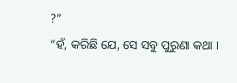?”
“ହଁ, କରିଛି ଯେ, ସେ ସବୁ ପୁରୁଣା କଥା ।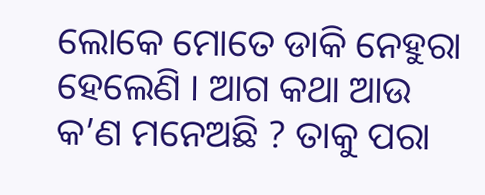ଲୋକେ ମୋତେ ଡାକି ନେହୁରା ହେଲେଣି । ଆଗ କଥା ଆଉ କ’ଣ ମନେଅଛି ? ତାକୁ ପରା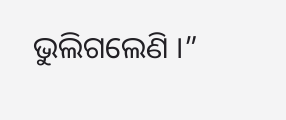ଭୁଲିଗଲେଣି ।”